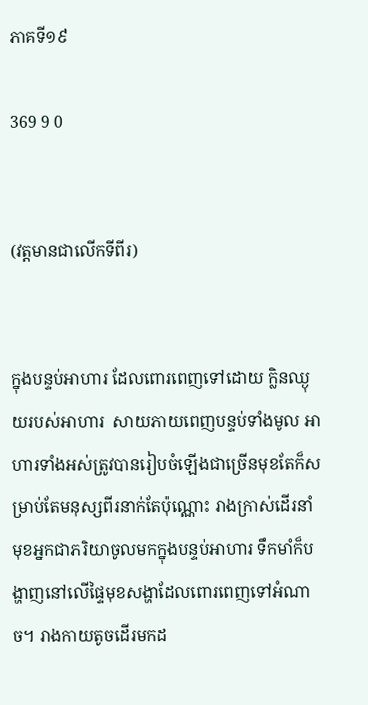ភាគទី១៩

369 9 0


(វត្តមានជាលើកទីពីរ)


ក្នុងបន្ទប់អាហារ ដែលពោរពេញទៅដោយ ក្លិនឈ្ងុយរបស់អាហារ  សាយភាយពេញបន្ទប់ទាំងមូល អាហារទាំងអស់ត្រូវបានរៀបចំឡើងជាច្រើនមុខតែក៏សម្រាប់តែមនុស្សពីរនាក់តែប៉ុណ្ណោះ រាងក្រាស់ដើរនាំមុខអ្នកជាភរិយាចូលមកក្នុងបន្ទប់អាហារ ទឹកមាំក៏បង្ហាញនៅលើផ្ទៃមុខសង្ហាដែលពោរពេញទៅអំណាច។ រាងកាយតូចដើរមកដ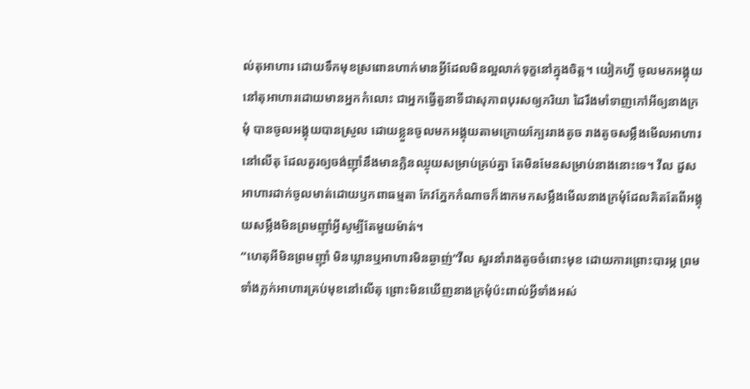ល់តុអាហារ ដោយទឹកមុខស្រពោនហាក់មានអ្វីដែលមិនល្អលាក់ទុក្ខនៅក្នុងចិត្ត។ យៀកហ្វី ចូលមកអង្គុយនៅតុអាហារដោយមានអ្នកកំលោះ ជាអ្នកធ្វើតួនាទីជាសុភាពបុរសឲ្យភរិយា ដៃរឹងមាំទាញកៅអីឲ្យនាងក្រមុំ បានចូលអង្គុយបានស្រួល ដោយខ្លួនចូលមកអង្គុយតាមក្រោយក្បែររាងតូច រាងតូចសម្លឹងមើលអាហារនៅលើតុ ដែលគួរឲ្យចង់ញ៉ាំនឹងមានក្លិនឈ្ងុយសម្រាប់គ្រប់គ្នា តែមិនមែនសម្រាប់នាងនោះទេ។ វីល ដួសអាហារដាក់ចូលមាត់ដោយឫកពាធម្មតា កែវភ្នែកកំណាចក៏ងាកមកសម្លឹងមើលនាងក្រមុំដែលគិតតែពីអង្គុយសម្លឹងមិនព្រមញ៉ាំអ្វីសូម្បីតែមួយម៉ាត់។
“ហេតុអីមិនព្រមញ៉ាំ មិនឃ្លានឬអាហារមិនឆ្ងាញ់”វីល សួរនាំរាងតូចចំពោះមុខ ដោយការព្រោះបារម្ភ ព្រមទាំងភ្លក់អាហារគ្រប់មុខនៅលើតុ ព្រោះមិនឃើញនាងក្រមុំប៉ះពាល់អ្វីទាំងអស់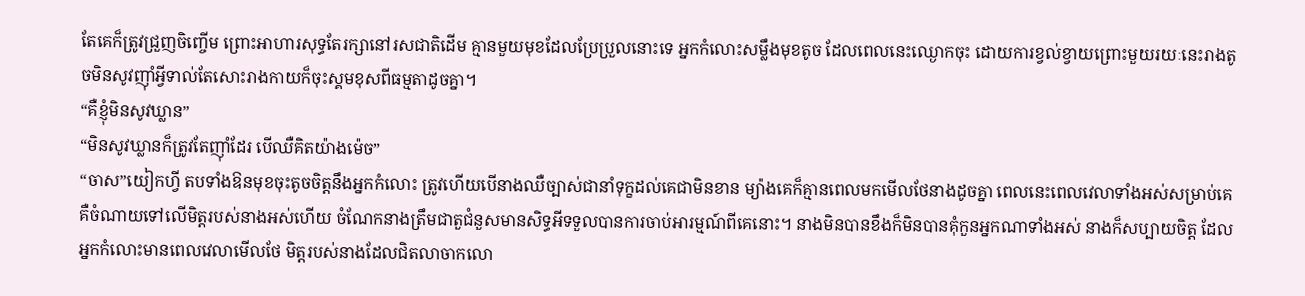តែគេក៏ត្រូវជ្រួញចិញ្ចើម ព្រោះអាហារសុទ្ធតែរក្សានៅរសជាតិដើម គ្មានមួយមុខដែលប្រែប្រួលនោះទេ អ្នកកំលោះសម្លឹងមុខតូច ដែលពេលនេះឈ្ងោកចុះ ដោយការខ្វល់ខ្វាយព្រោះមួយរយៈនេះរាងតូចមិនសូវញ៉ាំអ្វីទាល់តែសោះរាងកាយក៏ចុះស្គមខុសពីធម្មតាដូចគ្នា។
“គឺខ្ញុំមិនសូវឃ្លាន”
“មិនសូវឃ្លានក៏ត្រូវតែញ៉ាំដែរ បើឈឺគិតយ៉ាងម៉េច”
“ចាស”យៀកហ្វី តបទាំងឱនមុខចុះតូចចិត្តនឹងអ្នកកំលោះ ត្រូវហើយបើនាងឈឺច្បាស់ជានាំទុក្ខដល់គេជាមិនខាន ម្យ៉ាងគេក៏គ្មានពេលមកមើលថែនាងដូចគ្នា ពេលនេះពេលវេលាទាំងអស់សម្រាប់គេ គឺចំណាយទៅលើមិត្តរបស់នាងអស់ហើយ ចំណែកនាងត្រឹមជាតួជំនួសមានសិទ្ធអីទទួលបានការចាប់អារម្មណ៍ពីគេនោះ។ នាងមិនបានខឹងក៏មិនបានគុំកួនអ្នកណាទាំងអស់ នាងក៏សប្បាយចិត្ត ដែលអ្នកកំលោះមានពេលវេលាមើលថែ មិត្តរបស់នាងដែលជិតលាចាកលោ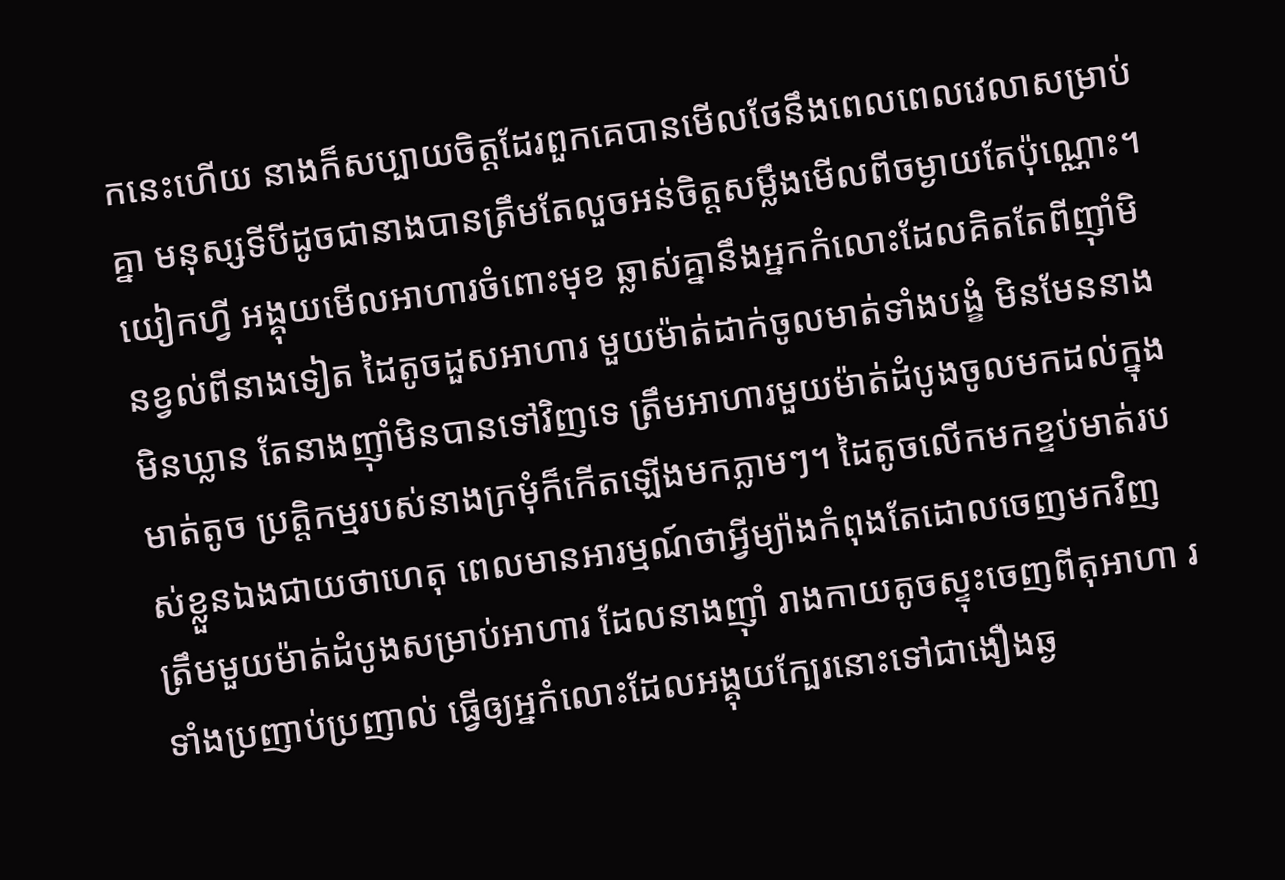កនេះហើយ នាងក៏សប្បាយចិត្តដែរពួកគេបានមើលថែនឹងពេលពេលវេលាសម្រាប់គ្នា មនុស្សទីបីដូចជានាងបានត្រឹមតែលួចអន់ចិត្តសម្លឹងមើលពីចម្ងាយតែប៉ុណ្ណោះ។
យៀកហ្វី អង្គុយមើលអាហារចំពោះមុខ ឆ្លាស់គ្នានឹងអ្នកកំលោះដែលគិតតែពីញ៉ាំមិនខ្វល់ពីនាងទៀត ដៃតូចដួសអាហារ មួយម៉ាត់ដាក់ចូលមាត់ទាំងបង្ខំ មិនមែននាងមិនឃ្លាន តែនាងញ៉ាំមិនបានទៅវិញទេ ត្រឹមអាហារមួយម៉ាត់ដំបូងចូលមកដល់ក្នុងមាត់តូច ប្រត្តិកម្មរបស់នាងក្រមុំក៏កើតឡើងមកភ្លាមៗ។ ដៃតូចលើកមកខ្ទប់មាត់របស់ខ្លួនឯងជាយថាហេតុ ពេលមានអារម្មណ៍ថាអ្វីម្យ៉ាងកំពុងតែដោលចេញមកវិញ ត្រឹមមួយម៉ាត់ដំបូងសម្រាប់អាហារ ដែលនាងញ៉ាំ រាងកាយតូចស្ទុះចេញពីតុអាហា រទាំងប្រញាប់ប្រញាល់ ធ្វើឲ្យអ្នកំលោះដែលអង្គុយក្បែរនោះទៅជាងឿងឆ្ង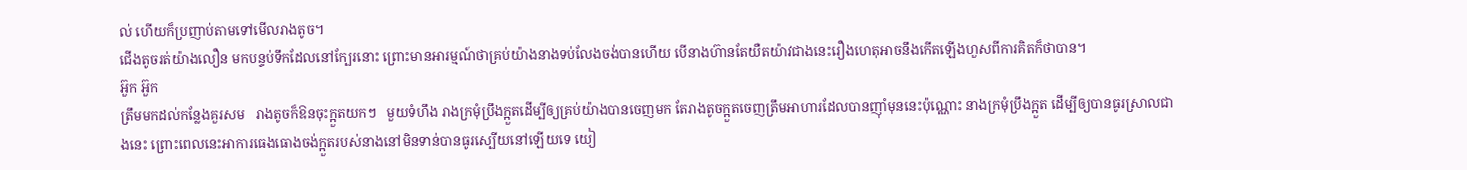ល់ ហើយក៏ប្រញាប់តាមទៅមើលរាងតូច។
ជើងតូចរត់យ៉ាងលឿន មកបន្ទប់ទឹកដែលនៅក្បែរនោះ ព្រោះមានអារម្មណ៍ថាគ្រប់យ៉ាងនាងទប់លែងចង់បានហើយ បើនាងហ៊ានតែយឺតយ៉ាវជាងនេះរឿងហេតុអាចនឹងកើតឡើងហួសពីការគិតក៏ថាបាន។
អ៊ួក អ៊ួក
ត្រឹមមកដល់កន្លែងគួរសម   រាងតូចក៏ឱនចុះក្អួតយកៗ   មួយទំហឹង រាងក្រមុំប្រឹងក្អួតដើម្បីឲ្យគ្រប់យ៉ាងបានចេញមក តែរាងតូចក្អួតចេញត្រឹមអាហារដែលបានញ៉ាំមុននេះប៉ុណ្ណោះ នាងក្រមុំប្រឹងក្អួត ដើម្បីឲ្យបានធូរស្រាលជាងនេះ ព្រោះពេលនេះអាការធេងធោងចង់ក្អួតរបស់នាងនៅមិនទាន់បានធូរស្បើយនៅឡើយទេ យៀ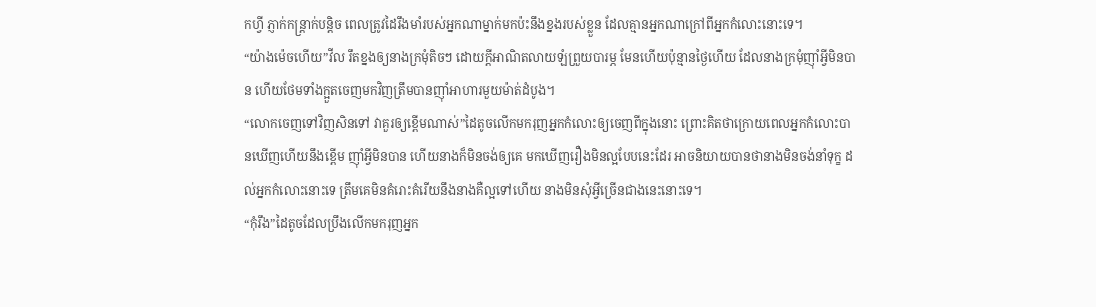កហ្វី ភ្ញាក់កន្ត្រាក់បន្តិច ពេលត្រូវដៃរឹងមាំរបស់អ្នកណាម្នាក់មកប៉ះនឹងខ្នងរបស់ខ្លួន ដែលគ្មានអ្នកណាក្រៅពីអ្នកកំលោះនោះទេ។
“យ៉ាងម៉េចហើយ”វីល រឹតខ្នងឲ្យនាងក្រមុំតិចៗ ដោយក្ដីអាណិតលាយឡំព្រួយបារម្ភ មែនហើយប៉ុន្មានថ្ងៃហើយ ដែលនាងក្រមុំញ៉ាំអ្វីមិនបាន ហើយថែមទាំងក្អួតចេញមកវិញត្រឹមបានញ៉ាំអាហារមួយម៉ាត់ដំបូង។
“លោកចេញទៅវិញសិនទៅ វាគួរឲ្យខ្ពើមណាស់”ដៃតូចលើកមករុញអ្នកកំលោះឲ្យចេញពីក្នុងនោះ ព្រោះគិតថាក្រោយពេលអ្នកកំលោះបានឃើញហើយនឹងខ្ពើម ញ៉ាំអ្វីមិនបាន ហើយនាងក៏មិនចង់ឲ្យគេ មកឃើញរឿងមិនល្អបែបនេះដែរ អាចនិយាយបានថានាងមិនចង់នាំទុក្ខ ដល់អ្នកកំលោះនោះទេ ត្រឹមគេមិនគំរោះគំរើយនឹងនាងគឺល្អទៅហើយ នាងមិនសុំអ្វីច្រើនជាងនេះនោះទេ។
“កុំរឹង”ដៃតូចដែលប្រឹងលើកមករុញអ្នក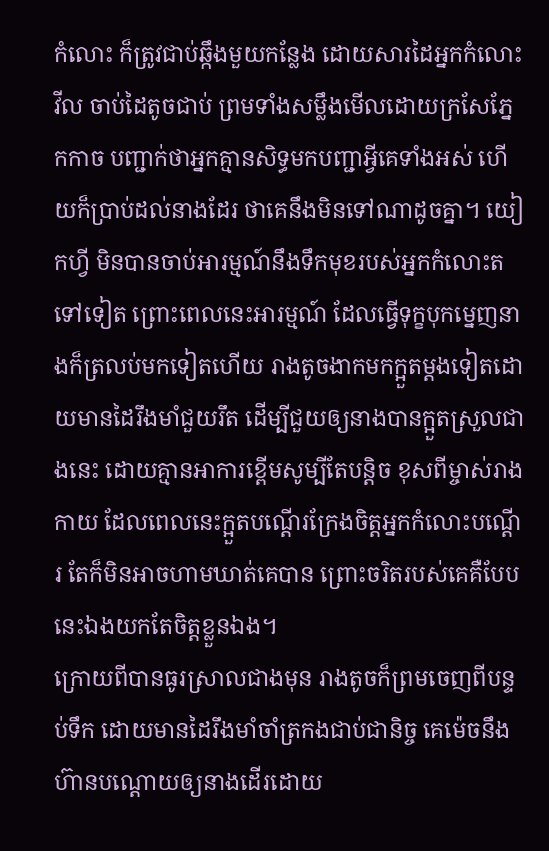កំលោះ ក៏ត្រូវជាប់ឆ្កឹងមួយកន្លែង ដោយសារដៃអ្នកកំលោះ វីល ចាប់ដៃតូចជាប់ ព្រមទាំងសម្លឹងមើលដោយក្រសែភ្នែកកាច បញ្ជាក់ថាអ្នកគ្មានសិទ្ធមកបញ្ជាអ្វីគេទាំងអស់ ហើយក៏ប្រាប់ដល់នាងដែរ ថាគេនឹងមិនទៅណាដូចគ្នា។ យៀកហ្វី មិនបានចាប់អារម្មណ៍នឹងទឹកមុខរបស់អ្នកកំលោះតទៅទៀត ព្រោះពេលនេះអារម្មណ៍ ដែលធ្វើទុក្ខបុកម្នេញនាងក៏ត្រលប់មកទៀតហើយ រាងតូចងាកមកក្អួតម្ដងទៀតដោយមានដៃរឹងមាំជួយរឹត ដើម្បីជួយឲ្យនាងបានក្អួតស្រួលជាងនេះ ដោយគ្មានអាការខ្ពើមសូម្បីតែបន្តិច ខុសពីម្ចាស់រាងកាយ ដែលពេលនេះក្អួតបណ្ដើរក្រែងចិត្តអ្នកកំលោះបណ្ដើរ តែក៏មិនអាចហាមឃាត់គេបាន ព្រោះចរិតរបស់គេគឺបែបនេះឯងយកតែចិត្តខ្លួនឯង។
ក្រោយពីបានធូរស្រាលជាងមុន រាងតូចក៏ព្រមចេញពីបន្ទប់ទឹក ដោយមានដៃរឹងមាំចាំត្រកងជាប់ជានិច្ច គេម៉េចនឹងហ៊ានបណ្ដោយឲ្យនាងដើរដោយ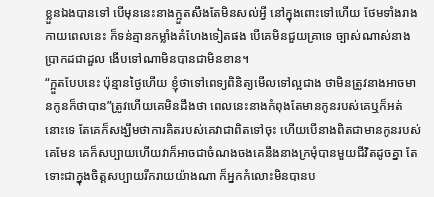ខ្លួនឯងបានទៅ បើមុននេះនាងក្អួតសឹងតែមិនសល់អ្វី នៅក្នុងពោះទៅហើយ ថែមទាំងរាងកាយពេលនេះ ក៏ទន់គ្មានកម្លាំងគំហែងទៀតផង បើគេមិនជួយគ្រាទេ ច្បាស់ណាស់នាងប្រាកដជាដួល ងើបទៅណាមិនបានជាមិនខាន។
“ក្អួតបែបនេះ ប៉ុន្មានថ្ងៃហើយ ខ្ញុំថាទៅពេទ្យពិនិត្យមើលទៅល្អជាង ថាមិនត្រូវនាងអាចមានកូនក៏ថាបាន”ត្រូវហើយគេមិនដឹងថា ពេលនេះនាងកំពុងតែមានកូនរបស់គេឬក៏អត់នោះទេ តែគេក៏សង្ឃឹមថាការគិតរបស់គេវាជាពិតទៅចុះ ហើយបើនាងពិតជាមានកូនរបស់គេមែន គេក៏សប្បាយហើយវាក៏អាចជាចំណងចងគេនឹងនាងក្រមុំបានមួយជីវិតដូចគ្នា តែទោះជាក្នុងចិត្តសប្បាយរីករាយយ៉ាងណា ក៏អ្នកកំលោះមិនបានប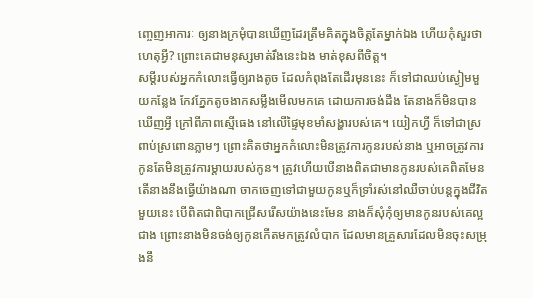ញ្ចេញអាការៈ ឲ្យនាងក្រមុំបានឃើញដែរត្រឹមគិតក្នុងចិត្តតែម្នាក់ឯង ហើយកុំសួរថាហេតុអ្វី? ព្រោះគេជាមនុស្សមាត់រឹងនេះឯង មាត់ខុសពីចិត្ត។
សម្ដីរបស់អ្នកកំលោះធ្វើឲ្យរាងតូច ដែលកំពុងតែដើរមុននេះ ក៏ទៅជាឈប់ស្ងៀមមួយកន្លែង កែវភ្នែកតូចងាកសម្លឹងមើលមកគេ ដោយការចង់ដឹង តែនាងក៏មិនបានឃើញអ្វី ក្រៅពីភាពស្មើធេង នៅលើផ្ទៃមុខមាំសង្ហារបស់គេ។ យៀកហ្វី ក៏ទៅជាស្រពាប់ស្រពោនភ្លាមៗ ព្រោះគិតថាអ្នកកំលោះមិនត្រូវការកូនរបស់នាង ឬអាចត្រូវការកូនតែមិនត្រូវការម្ដាយរបស់កូន។ ត្រូវហើយបើនាងពិតជាមានកូនរបស់គេពិតមែន តើនាងនឹងធ្វើយ៉ាងណា ចាកចេញទៅជាមួយកូនឬក៏ទ្រាំរស់នៅឈឺចាប់បន្តក្នុងជីវិតមួយនេះ បើពិតជាពិបាកជ្រើសរើសយ៉ាងនេះមែន នាងក៏សុំកុំឲ្យមានកូនរបស់គេល្អជាង ព្រោះនាងមិនចង់ឲ្យកូនកើតមកត្រូវលំបាក ដែលមានគ្រួសារដែលមិនចុះសម្រុងនឹ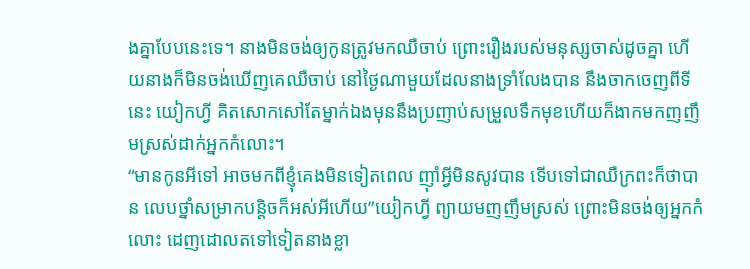ងគ្នាបែបនេះទេ។ នាងមិនចង់ឲ្យកូនត្រូវមកឈឺចាប់ ព្រោះរឿងរបស់មនុស្សចាស់ដូចគ្នា ហើយនាងក៏មិនចង់ឃើញគេឈឺចាប់ នៅថ្ងៃណាមួយដែលនាងទ្រាំលែងបាន នឹងចាកចេញពីទីនេះ យៀកហ្វី គិតសោកសៅតែម្នាក់ឯងមុននឹងប្រញាប់សម្រួលទឹកមុខហើយក៏ងាកមកញញឹមស្រស់ដាក់អ្នកកំលោះ។
“មានកូនអីទៅ អាចមកពីខ្ញុំគេងមិនទៀតពេល ញ៉ាំអ្វីមិនសូវបាន ទើបទៅជាឈឺក្រពះក៏ថាបាន លេបថ្នាំសម្រាកបន្តិចក៏អស់អីហើយ”យៀកហ្វី ព្យាយមញញឹមស្រស់ ព្រោះមិនចង់ឲ្យអ្នកកំលោះ ដេញដោលតទៅទៀតនាងខ្លា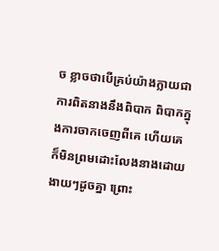ច ខ្លាចថាបើគ្រប់យ៉ាងក្លាយជាការពិតនាងនឹងពិបាក ពិបាកក្នុងការចាកចេញពីគេ ហើយគេក៏មិនព្រមដោះលែងនាងដោយងាយៗដូចគ្នា ព្រោះ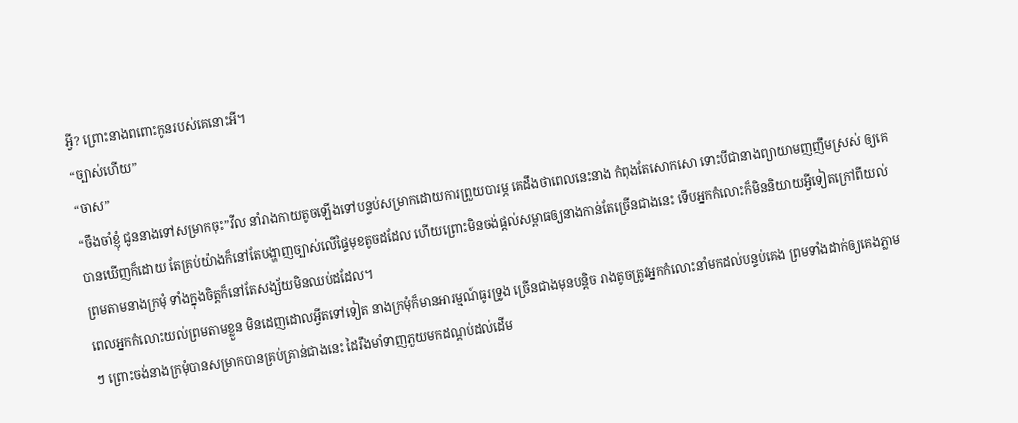អ្វី? ព្រោះនាងពពោះកូនរបស់គេនោះអី។
“ច្បាស់ហើយ”
“ចាស”
“ចឹងចាំខ្ញុំ ជូននាងទៅសម្រាកចុះ”វីល នាំរាងកាយតូចឡើងទៅបន្ទប់សម្រាកដោយការព្រួយបារម្ភ គេដឹងថាពេលនេះនាង កំពុងតែសោកសោ ទោះបីជានាងព្យាយាមញញឹមស្រស់ ឲ្យគេបានឃើញក៏ដោយ តែគ្រប់យ៉ាងក៏នៅតែបង្ហាញច្បាស់លើផ្ទៃមុខតូចដដែល ហើយព្រោះមិនចង់ផ្ដល់សម្ពាធឲ្យនាងកាន់តែច្រើនជាងនេះ ទើបអ្នកកំលោះក៏មិននិយាយអ្វីទៀតក្រៅពីយល់ព្រមតាមនាងក្រមុំ ទាំងក្នុងចិត្តក៏នៅតែសង្ស័យមិនឈប់ដដែល។
ពេលអ្នកកំលោះយល់ព្រមតាមខ្លួន មិនដេញដោលអ្វីតទៅទៀត នាងក្រមុំក៏មានអារម្មណ៍ធូរទ្រូង ច្រើនជាងមុនបន្តិច រាងតូចត្រូវអ្នកកំលោះនាំមកដល់បន្ទប់គេង ព្រមទាំងដាក់ឲ្យគេងភ្លាមៗ ព្រោះចង់នាងក្រមុំបានសម្រាកបានគ្រប់គ្រាន់ជាងនេះ ដៃរឹងមាំទាញភួយមកដណ្ដប់ដល់ដើម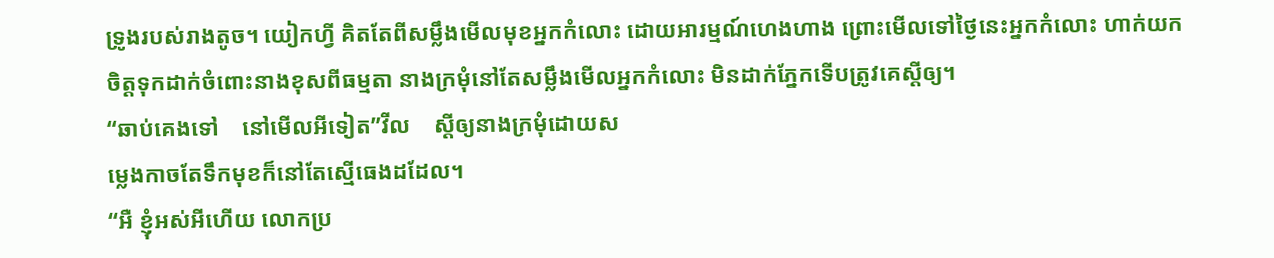ទ្រូងរបស់រាងតូច។ យៀកហ្វី គិតតែពីសម្លឹងមើលមុខអ្នកកំលោះ ដោយអារម្មណ៍ហេងហាង ព្រោះមើលទៅថ្ងៃនេះអ្នកកំលោះ ហាក់យកចិត្តទុកដាក់ចំពោះនាងខុសពីធម្មតា នាងក្រមុំនៅតែសម្លឹងមើលអ្នកកំលោះ មិនដាក់ភ្នែកទើបត្រូវគេស្ដីឲ្យ។
“ឆាប់គេងទៅ    នៅមើលអីទៀត”វីល    ស្ដីឲ្យនាងក្រមុំដោយស
ម្លេងកាចតែទឹកមុខក៏នៅតែស្មើធេងដដែល។
“អឺ ខ្ញុំអស់អីហើយ លោកប្រ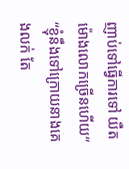ញាប់ទៅធ្វើការទៅ យឺតម៉ោងលោកច្រើនហើយ”
“ខ្ញុំនឹងទៅក្រោយនាងគេងលក់ តែ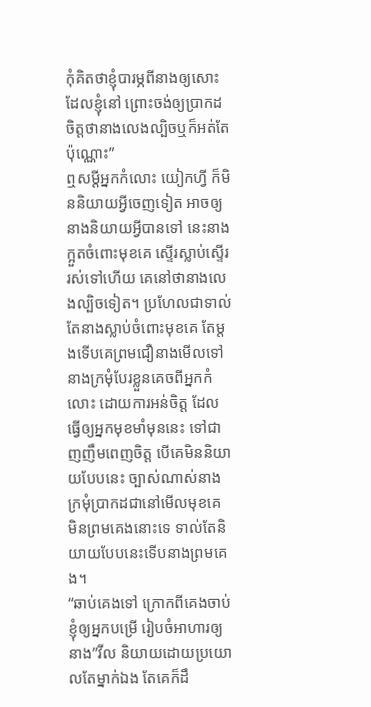កុំគិតថាខ្ញុំបារម្ភពីនាងឲ្យសោះ ដែលខ្ញុំនៅ ព្រោះចង់ឲ្យប្រាកដចិត្តថានាងលេងល្បិចឬក៏អត់តែប៉ុណ្ណោះ”
ឮសម្ដីអ្នកកំលោះ យៀកហ្វី ក៏មិននិយាយអ្វីចេញទៀត អាចឲ្យនាងនិយាយអ្វីបានទៅ នេះនាងក្អួតចំពោះមុខគេ ស្ទើរស្លាប់ស្ទើររស់ទៅហើយ គេនៅថានាងលេងល្បិចទៀត។ ប្រហែលជាទាល់តែនាងស្លាប់ចំពោះមុខគេ តែម្ដងទើបគេព្រមជឿនាងមើលទៅ នាងក្រមុំបែរខ្លួនគេចពីអ្នកកំលោះ ដោយការអន់ចិត្ត ដែលធ្វើឲ្យអ្នកមុខមាំមុននេះ ទៅជាញញឹមពេញចិត្ត បើគេមិននិយាយបែបនេះ ច្បាស់ណាស់នាងក្រមុំប្រាកដជានៅមើលមុខគេ មិនព្រមគេងនោះទេ ទាល់តែនិយាយបែបនេះទើបនាងព្រមគេង។
“ឆាប់គេងទៅ ក្រោកពីគេងចាប់ខ្ញុំឲ្យអ្នកបម្រើ រៀបចំអាហារឲ្យនាង”វីល និយាយដោយប្រយោលតែម្នាក់ឯង តែគេក៏ដឹ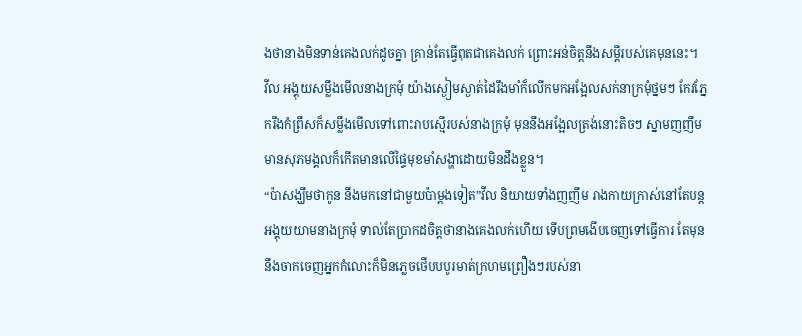ងថានាងមិនទាន់គេងលក់ដូចគ្នា គ្រាន់តែធ្វើពុតជាគេងលក់ ព្រោះអន់ចិត្តនឹងសម្ដីរបស់គេមុននេះ។
វីល អង្គុយសម្លឹងមើលនាងក្រមុំ យ៉ាងស្ងៀមស្ងាត់ដៃរឹងមាំក៏លើកមកអង្អែលសក់នាក្រមុំថ្នមៗ កែវភ្នែករឹងកំព្រឹសក៏សម្លឹងមើលទៅពោះរាបស្មើរបស់នាងក្រមុំ មុននឹងអង្អែលត្រង់នោះតិចៗ ស្នាមញញឹមមានសុភមង្គលក៏កើតមានលើផ្ទៃមុខមាំសង្ហាដោយមិនដឹងខ្លួន។
“ប៉ាសង្ឃឹមថាកូន នឹងមកនៅជាមួយប៉ាម្ដងទៀត”វីល និយាយទាំងញញឹម រាងកាយក្រាស់នៅតែបន្តអង្គុយយាមនាងក្រមុំ ទាល់តែប្រាកដចិត្តថានាងគេងលក់ហើយ ទើបព្រមងើបចេញទៅធ្វើការ តែមុននឹងចាកចេញអ្នកកំលោះក៏មិនភ្លេចថើបបបូរមាត់ក្រហមព្រឿងៗរបស់នា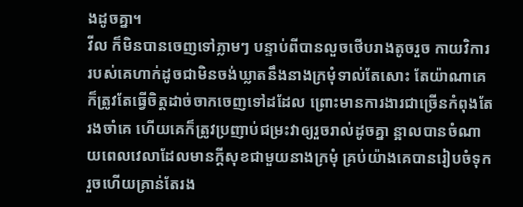ងដូចគ្នា។
វីល ក៏មិនបានចេញទៅភ្លាមៗ បន្ទាប់ពីបានលួចថើបរាងតូចរួច កាយវិការរបស់គេហាក់ដូចជាមិនចង់ឃ្លាតនឹងនាងក្រមុំទាល់តែសោះ តែយ៉ាណាគេក៏ត្រូវតែធ្វើចិត្តដាច់ចាកចេញទៅដដែល ព្រោះមានការងារជាច្រើនកំពុងតែរងចាំគេ ហើយគេក៏ត្រូវប្រញាប់ជម្រះវាឲ្យរួចរាល់ដូចគ្នា ន្អាលបានចំណាយពេលវេលាដែលមានក្ដីសុខជាមួយនាងក្រមុំ គ្រប់យ៉ាងគេបានរៀបចំទុករួចហើយគ្រាន់តែរង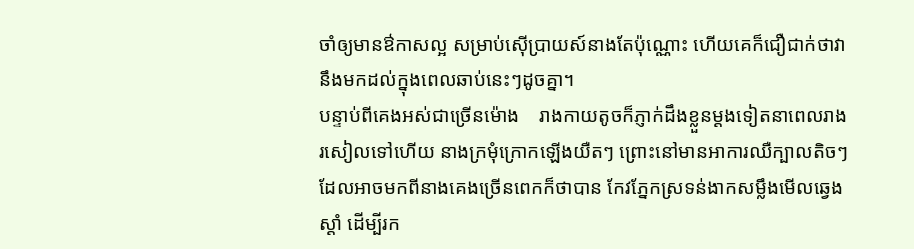ចាំឲ្យមានឳកាសល្អ សម្រាប់ស៊ើប្រាយស៍នាងតែប៉ុណ្ណោះ ហើយគេក៏ជឿជាក់ថាវានឹងមកដល់ក្នុងពេលឆាប់នេះៗដូចគ្នា។
បន្ទាប់ពីគេងអស់ជាច្រើនម៉ោង    រាងកាយតូចក៏ភ្ញាក់ដឹងខ្លួនម្ដងទៀតនាពេលរាងរសៀលទៅហើយ នាងក្រមុំក្រោកឡើងយឺតៗ ព្រោះនៅមានអាការឈឺក្បាលតិចៗ ដែលអាចមកពីនាងគេងច្រើនពេកក៏ថាបាន កែវភ្នែកស្រទន់ងាកសម្លឹងមើលឆ្វេងស្ដាំ ដើម្បីរក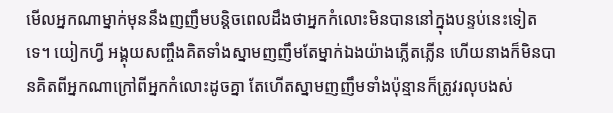មើលអ្នកណាម្នាក់មុននឹងញញឹមបន្តិចពេលដឹងថាអ្នកកំលោះមិនបាននៅក្នុងបន្ទប់នេះទៀតទេ។ យៀកហ្វី អង្គុយសញ្ចឹងគិតទាំងស្នាមញញឹមតែម្នាក់ឯងយ៉ាងភ្លើតភ្លើន ហើយនាងក៏មិនបានគិតពីអ្នកណាក្រៅពីអ្នកកំលោះដូចគ្នា តែហើតស្នាមញញឹមទាំងប៉ុន្មានក៏ត្រូវរលុបងស់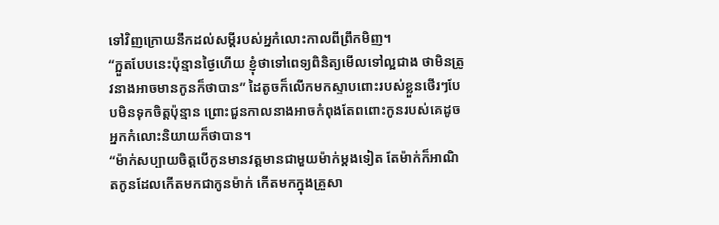ទៅវិញក្រោយនឹកដល់សម្ដីរបស់អ្នកំលោះកាលពីព្រឹកមិញ។
“ក្អួតបែបនេះប៉ុន្មានថ្ងៃហើយ ខ្ញុំថាទៅពេទ្យពិនិត្យមើលទៅល្អជាង ថាមិនត្រូវនាងអាចមានកូនក៏ថាបាន” ដៃតូចក៏លើកមកស្ទាបពោះរបស់ខ្លួនថើរៗបែបមិនទុកចិត្តប៉ុន្មាន ព្រោះជួនកាលនាងអាចកំពុងតែពពោះកូនរបស់គេដូចអ្នកកំលោះនិយាយក៏ថាបាន។
“ម៉ាក់សប្បាយចិត្តបើកូនមានវត្តមានជាមួយម៉ាក់ម្ដងទៀត តែម៉ាក់ក៏អាណិតកូនដែលកើតមកជាកូនម៉ាក់ កើតមកក្នុងគ្រួសា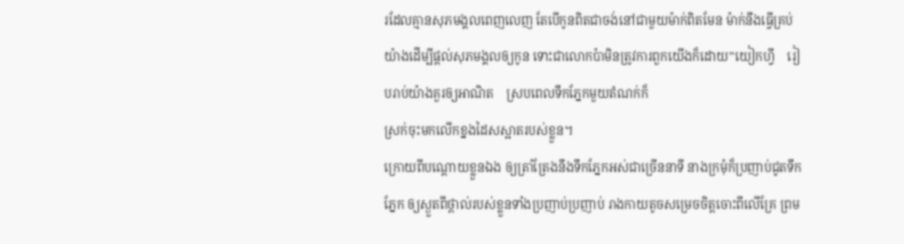រដែលគ្មានសុភមង្គលពេញលេញ តែបើកូនពិតជាចង់នៅជាមួយម៉ាក់ពិតមែន ម៉ាក់នឹងធ្វើគ្រប់យ៉ាងដើម្បីផ្ដល់សុភមង្គលឲ្យកូន ទោះជាលោកប៉ាមិនត្រូវការពួកយើងក៏ដោយ”យៀកហ្វី    រៀបរាប់យ៉ាងគួរឲ្យអាណិត    ស្របពេលទឹកភ្នែកមួយតំណក់ក៏
ស្រក់ចុះមកលើកខ្នងដៃសស្អាតរបស់ខ្លួន។
ក្រោយពីបណ្ដោយខ្លួនឯង ឲ្យត្រាំត្រែងនឹងទឹកភ្នែកអស់ជាច្រើននាទី នាងក្រមុំក៏ប្រញាប់ជូតទឹកភ្នែក ឲ្យស្ងួតពីថ្ពាល់របស់ខ្លួនទាំងប្រញាប់ប្រញាប់ រាងកាយតូចសម្រេចចិត្តចោះពីលើគ្រែ ព្រម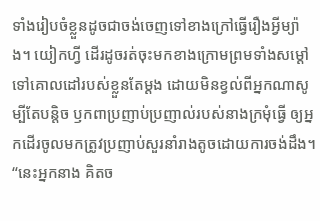ទាំងរៀបចំខ្លួនដូចជាចង់ចេញទៅខាងក្រៅធ្វើរឿងអ្វីម្យ៉ាង។ យៀកហ្វី ដើរដូចរត់ចុះមកខាងក្រោមព្រមទាំងសម្ដៅទៅគោលដៅរបស់ខ្លួនតែម្ដង ដោយមិនខ្វល់ពីអ្នកណាសូម្បីតែបន្តិច ឫកពាប្រញាប់ប្រញាល់របស់នាងក្រមុំធ្វើ ឲ្យអ្នកដើរចូលមកត្រូវប្រញាប់សួរនាំរាងតូចដោយការចង់ដឹង។
“នេះអ្នកនាង គិតច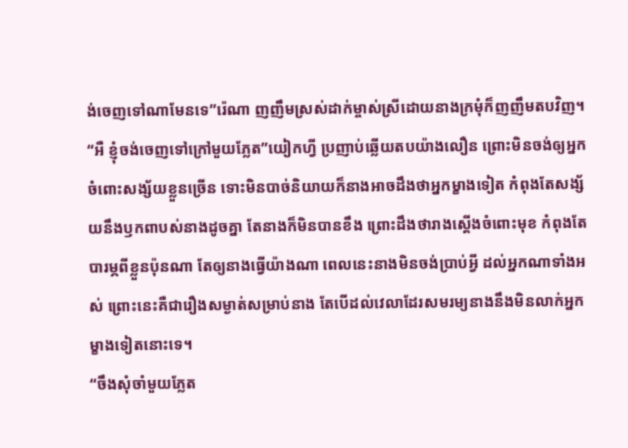ង់ចេញទៅណាមែនទេ”រ៉េណា ញញឹមស្រស់ដាក់ម្ចាស់ស្រីដោយនាងក្រមុំក៏ញញឹមតបវិញ។
“អឺ ខ្ញុំចង់ចេញទៅក្រៅមួយភ្លែត”យៀកហ្វី ប្រញាប់ឆ្លើយតបយ៉ាងលឿន ព្រោះមិនចង់ឲ្យអ្នកចំពោះសង្ស័យខ្លួនច្រើន ទោះមិនបាច់និយាយក៏នាងអាចដឹងថាអ្នកម្ខាងទៀត កំពុងតែសង្ស័យនឹងឫកពាបស់នាងដូចគ្នា តែនាងក៏មិនបានខឹង ព្រោះដឹងថារាងស្ដើងចំពោះមុខ កំពុងតែបារម្ភពីខ្លួនប៉ុនណា តែឲ្យនាងធ្វើយ៉ាងណា ពេលនេះនាងមិនចង់ប្រាប់អ្វី ដល់អ្នកណាទាំងអស់ ព្រោះនេះគឺជារឿងសម្ងាត់សម្រាប់នាង តែបើដល់វេលាដែរសមរម្យនាងនឹងមិនលាក់អ្នកម្ខាងទៀតនោះទេ។
“ចឹងសុំចាំមួយភ្លែត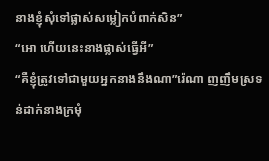នាងខ្ញុំសុំទៅផ្លាស់សម្លៀកបំពាក់សិន”
“អោ ហើយនេះនាងផ្លាស់ធ្វើអី”
“គឺខ្ញុំត្រូវទៅជាមួយអ្នកនាងនឹងណា”រ៉េណា ញញឹមស្រទន់ដាក់នាងក្រមុំ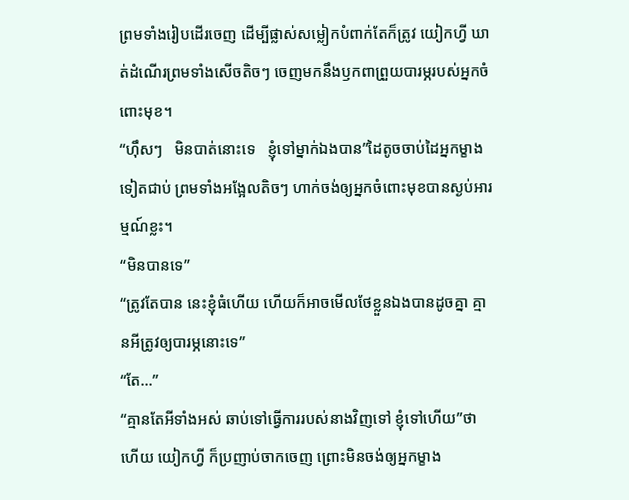ព្រមទាំងរៀបដើរចេញ ដើម្បីផ្លាស់សម្លៀកបំពាក់តែក៏ត្រូវ យៀកហ្វី ឃាត់ដំណើរព្រមទាំងសើចតិចៗ ចេញមកនឹងឫកពាព្រួយបារម្ភរបស់អ្នកចំពោះមុខ។
“ហ៊ឹសៗ   មិនបាត់នោះទេ   ខ្ញុំទៅម្នាក់ឯងបាន”ដៃតូចចាប់ដៃអ្នកម្ខាងទៀតជាប់ ព្រមទាំងអង្អែលតិចៗ ហាក់ចង់ឲ្យអ្នកចំពោះមុខបានស្ងប់អារម្មណ៍ខ្លះ។
“មិនបានទេ”
“ត្រូវតែបាន នេះខ្ញុំធំហើយ ហើយក៏អាចមើលថែខ្លួនឯងបានដូចគ្នា គ្មានអីត្រូវឲ្យបារម្ភនោះទេ”
“តែ...”
“គ្មានតែអីទាំងអស់ ឆាប់ទៅធ្វើការរបស់នាងវិញទៅ ខ្ញុំទៅហើយ”ថាហើយ យៀកហ្វី ក៏ប្រញាប់ចាកចេញ ព្រោះមិនចង់ឲ្យអ្នកម្ខាង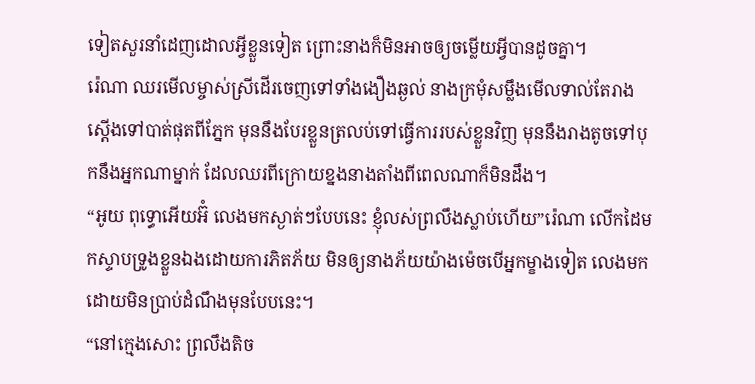ទៀតសួរនាំដេញដោលអ្វីខ្លួនទៀត ព្រោះនាងក៏មិនអាចឲ្យចម្លើយអ្វីបានដូចគ្នា។
រ៉េណា ឈរមើលម្ចាស់ស្រីដើរចេញទៅទាំងងឿងឆ្ងល់ នាងក្រមុំសម្លឹងមើលទាល់តែរាងស្ដើងទៅបាត់ផុតពីភ្នែក មុននឹងបែរខ្លួនត្រលប់ទៅធ្វើការរបស់ខ្លួនវិញ មុននឹងរាងតូចទៅបុកនឹងអ្នកណាម្នាក់ ដែលឈរពីក្រោយខ្នងនាងតាំងពីពេលណាក៏មិនដឹង។
“អូយ ពុទ្ធោអើយអ៊ំ លេងមកស្ងាត់ៗបែបនេះ ខ្ញុំលស់ព្រលឹងស្លាប់ហើយ”រ៉េណា លើកដៃមកស្ទាបទ្រូងខ្លួនឯងដោយការភិតភ័យ មិនឲ្យនាងភ័យយ៉ាងម៉េចបើអ្នកម្ខាងទៀត លេងមកដោយមិនប្រាប់ដំណឹងមុនបែបនេះ។
“នៅក្មេងសោះ ព្រលឹងតិច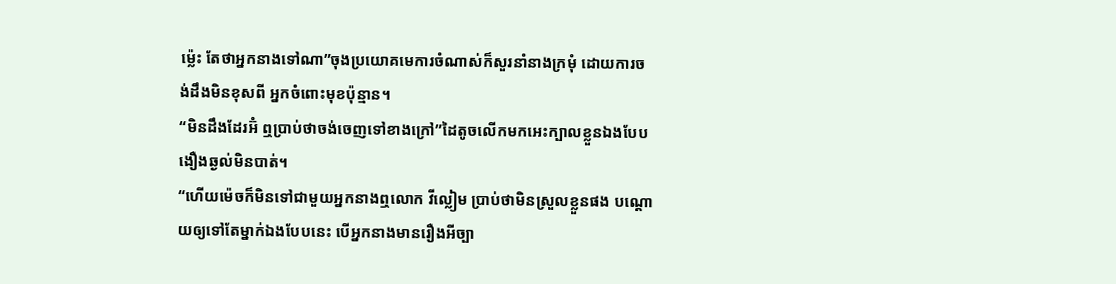ម្ល៉េះ តែថាអ្នកនាងទៅណា”ចុងប្រយោគមេការចំណាស់ក៏សួរនាំនាងក្រមុំ ដោយការចង់ដឹងមិនខុសពី អ្នកចំពោះមុខប៉ុន្មាន។
“មិនដឹងដែរអ៊ំ ឮប្រាប់ថាចង់ចេញទៅខាងក្រៅ”ដៃតូចលើកមកអេះក្បាលខ្លួនឯងបែបងឿងឆ្ងល់មិនបាត់។
“ហើយម៉េចក៏មិនទៅជាមួយអ្នកនាងឮលោក វីល្លៀម ប្រាប់ថាមិនស្រួលខ្លួនផង បណ្ដោយឲ្យទៅតែម្នាក់ឯងបែបនេះ បើអ្នកនាងមានរឿងអីច្បា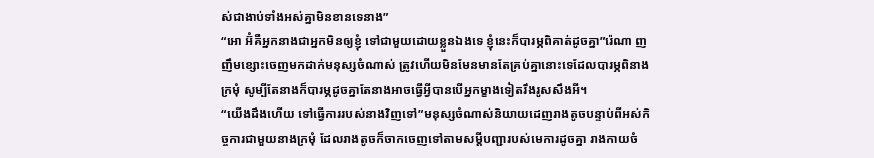ស់ជាងាប់ទាំងអស់គ្នាមិនខានទេនាង”
“អោ អ៊ំគឺអ្នកនាងជាអ្នកមិនឲ្យខ្ញុំ ទៅជាមួយដោយខ្លួនឯងទេ ខ្ញុំនេះក៏បារម្ភពិគាត់ដូចគ្នា”រ៉េណា ញញឹមខ្សោះចេញមកដាក់មនុស្សចំណាស់ ត្រូវហើយមិនមែនមានតែគ្រប់គ្នានោះទេដែលបារម្ភពិនាងក្រមុំ សូម្បីតែនាងក៏បារម្ភដូចគ្នាតែនាងអាចធ្វើអ្វីបានបើអ្នកម្ខាងទៀតរឹងរូសសឹងអី។
“យើងដឹងហើយ ទៅធ្វើការរបស់នាងវិញទៅ”មនុស្សចំណាស់និយាយដេញរាងតូចបន្ទាប់ពីអស់កិច្ចការជាមួយនាងក្រមុំ ដែលរាងតូចក៏ចាកចេញទៅតាមសម្ដីបញ្ជារបស់មេការដូចគ្នា រាងកាយចំ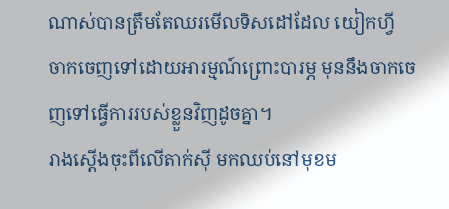ណាស់បានត្រឹមតែឈរមើលទិសដៅដែល យៀកហ្វី ចាកចេញទៅដោយអារម្មណ៍ព្រោះបារម្ភ មុននឹងចាកចេញទៅធ្វើការរបស់ខ្លួនវិញដូចគ្នា។
រាងស្ដើងចុះពីលើតាក់ស៊ី មកឈប់នៅមុខម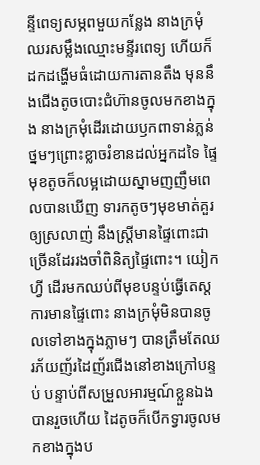ន្ទីពេទ្យសម្ភពមួយកន្លែង នាងក្រមុំឈរសម្លឹងឈ្មោះមន្ទីរពេទ្យ ហើយក៏ដកដង្ហើមធំដោយការតានតឹង មុននឹងជើងតូចបោះជំហ៊ានចូលមកខាងក្នុង នាងក្រមុំដើរដោយឫកពាទាន់ភ្លន់ ថ្នមៗព្រោះខ្លាចរំខានដល់អ្នកដទៃ ផ្ទៃមុខតូចក៏លម្អដោយស្នាមញញឹមពេលបានឃើញ ទារកតូចៗមុខមាត់គួរឲ្យស្រលាញ់ នឹងស្ដ្រីមានផ្ទៃពោះជាច្រើនដែររងចាំពិនិត្យផ្ទៃពោះ។ យៀកហ្វី ដើរមកឈប់ពីមុខបន្ទប់ធ្វើតេស្តការមានផ្ទៃពោះ នាងក្រមុំមិនបានចូលទៅខាងក្នុងភ្លាមៗ បានត្រឹមតែឈរភ័យញ័រដៃញ័រជើងនៅខាងក្រៅបន្ទប់ បន្ទាប់ពីសម្រួលអារម្មណ៍ខ្លួនឯងបានរួចហើយ ដៃតូចក៏បើកទ្វារចូលមកខាងក្នុងប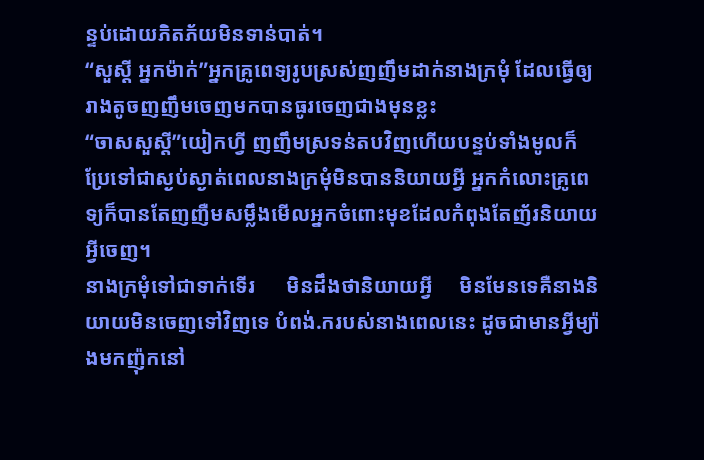ន្ទប់ដោយភិតភ័យមិនទាន់បាត់។
“សួស្ដី អ្នកម៉ាក់”អ្នកគ្រូពេទ្យរូបស្រស់ញញឹមដាក់នាងក្រមុំ ដែលធ្វើឲ្យរាងតូចញញឹមចេញមកបានធូរចេញជាងមុនខ្លះ
“ចាសសួស្ដី”យៀកហ្វី ញញឹមស្រទន់តបវិញហើយបន្ទប់ទាំងមូលក៏ប្រែទៅជាស្ងប់ស្ងាត់ពេលនាងក្រមុំមិនបាននិយាយអ្វី អ្នកកំលោះគ្រូពេទ្យក៏បានតែញញឺមសម្លឹងមើលអ្នកចំពោះមុខដែលកំពុងតែញ័រនិយាយអ្វីចេញ។
នាងក្រមុំទៅជាទាក់ទើរ      មិនដឹងថានិយាយអ្វី     មិនមែនទេគឺនាងនិយាយមិនចេញទៅវិញទេ បំពង់.ករបស់នាងពេលនេះ ដូចជាមានអ្វីម្យ៉ាងមកញ៉ុកនៅ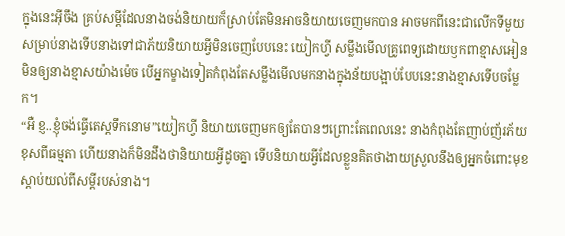ក្នុងនេះអ៊ីចឹង គ្រប់សម្ដីដែលនាងចង់និយាយក៏ស្រាប់តែមិនអាចនិយាយចេញមកបាន អាចមកពីនេះជាលើកទីមួយសម្រាប់នាងទើបនាងទៅជាភ័យនិយាយអ្វីមិនចេញបែបនេះ យៀកហ្វី សម្លឹងមើលគ្រូពេទ្យដោយឫកពាខ្មាសអៀនមិនឲ្យនាងខ្មាសយ៉ាងម៉េច បើអ្នកម្ខាងទៀតកំពុងតែសម្លឹងមើលមកនាងក្នុងន័យបង្អាប់បែបនេះនាងខ្មាសទើបចម្លែក។
“អឺ ខ្ញ..ខ្ញុំចង់ធ្វើតេស្តទឹកនោម”យៀកហ្វី និយាយចេញមកឲ្យតែបានៗព្រោះតែពេលនេះ នាងកំពុងតែញាប់ញ័រភ័យខុសពីធម្មតា ហើយនាងក៏មិនដឹងថានិយាយអ្វីដូចគ្នា ទើបនិយាយអ្វីដែលខ្លួនគិតថាងាយស្រួលនឹងឲ្យអ្នកចំពោះមុខស្ដាប់យល់ពីសម្ដីរបស់នាង។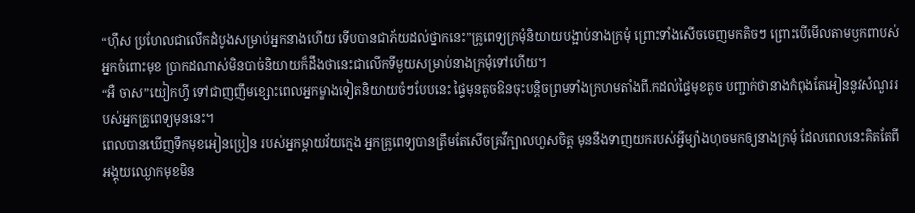“ហ៊ឹស ប្រហែលជាលើកដំបូងសម្រាប់អ្នកនាងហើយ ទើបបានជាភ័យដល់ថ្នាកនេះ”គ្រូពេទ្យក្រមុំនិយាយបង្អាប់នាងក្រមុំ ព្រោះទាំងសើចចេញមកតិចៗ ព្រោះបើមើលតាមឫកពាបស់អ្នកចំពោះមុខ ប្រាកដណាស់មិនបាច់និយាយក៏ដឹងថានេះជាលើកទីមួយសម្រាប់នាងក្រមុំទៅហើយ។
“អឺ ចាស”យៀកហ្វី ទៅជាញញឹមខ្សោះពេលអ្នកម្ខាងទៀតនិយាយចំៗបែបនេះ ផ្ទៃមុនតូចឱនចុះបន្តិចព្រមទាំងក្រហមតាំងពី.កដល់ផ្ទៃមុខតូច បញ្ជាក់ថានាងកំពុងតែអៀននូវសំណួររបស់អ្នកគ្រូពេទ្យមុននេះ។
ពេលបានឃើញទឹកមុខអៀនប្រៀន របស់អ្នកម្ដាយវ័យក្មេង អ្នកគ្រូពេទ្យបានត្រឹមតែសើចគ្រវីក្បាលហួសចិត្ត មុននឹងទាញយករបស់អ្វីម្យ៉ាងហុចមកឲ្យនាងក្រមុំ ដែលពេលនេះគិតតែពីអង្គុយឈ្ងោកមុខមិន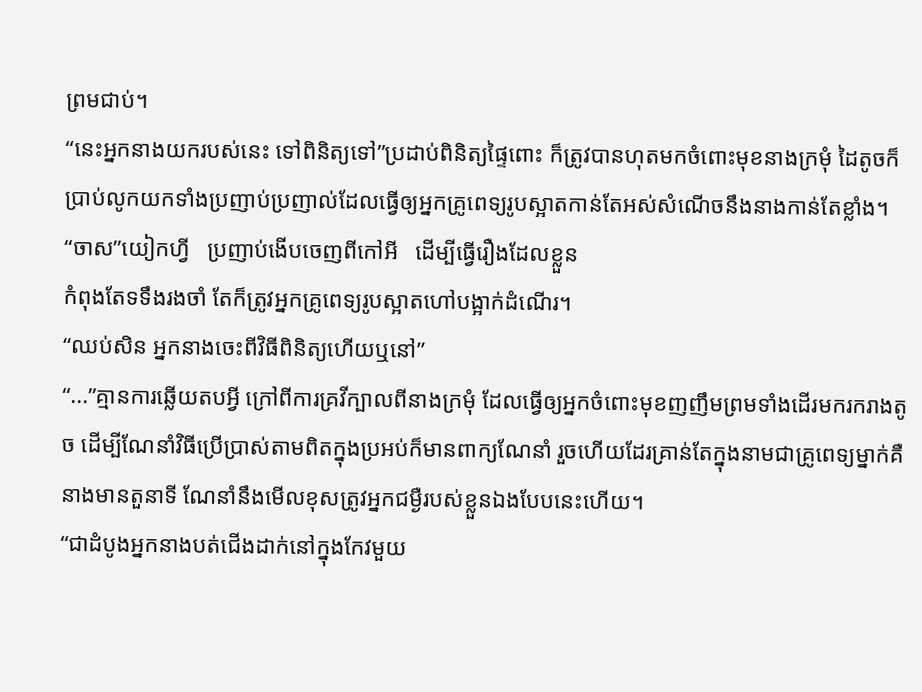ព្រមជាប់។
“នេះអ្នកនាងយករបស់នេះ ទៅពិនិត្យទៅ”ប្រដាប់ពិនិត្យផ្ទៃពោះ ក៏ត្រូវបានហុតមកចំពោះមុខនាងក្រមុំ ដៃតូចក៏ប្រាប់លូកយកទាំងប្រញាប់ប្រញាល់ដែលធ្វើឲ្យអ្នកគ្រូពេទ្យរូបស្អាតកាន់តែអស់សំណើចនឹងនាងកាន់តែខ្លាំង។
“ចាស”យៀកហ្វី   ប្រញាប់ងើបចេញពីកៅអី   ដើម្បីធ្វើរឿងដែលខ្លួន
កំពុងតែទទឹងរងចាំ តែក៏ត្រូវអ្នកគ្រូពេទ្យរូបស្អាតហៅបង្អាក់ដំណើរ។
“ឈប់សិន អ្នកនាងចេះពីវិធីពិនិត្យហើយឬនៅ”
“...”គ្មានការឆ្លើយតបអ្វី ក្រៅពីការគ្រវីក្បាលពីនាងក្រមុំ ដែលធ្វើឲ្យអ្នកចំពោះមុខញញឹមព្រមទាំងដើរមករករាងតូច ដើម្បីណែនាំវិធីប្រើប្រាស់តាមពិតក្នុងប្រអប់ក៏មានពាក្យណែនាំ រួចហើយដែរគ្រាន់តែក្នុងនាមជាគ្រូពេទ្យម្នាក់គឺនាងមានតួនាទី ណែនាំនឹងមើលខុសត្រូវអ្នកជម្ងឺរបស់ខ្លួនឯងបែបនេះហើយ។
“ជាដំបូងអ្នកនាងបត់ជើងដាក់នៅក្នុងកែវមួយ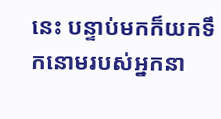នេះ បន្ទាប់មកក៏យកទឹកនោមរបស់អ្នកនា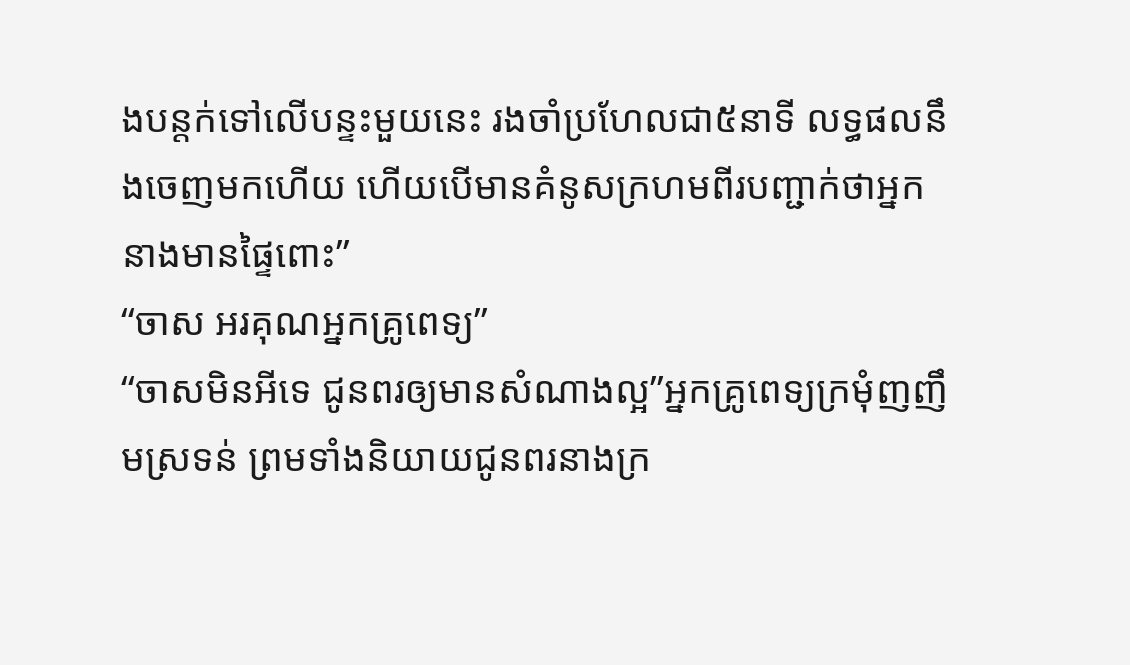ងបន្តក់ទៅលើបន្ទះមួយនេះ រងចាំប្រហែលជា៥នាទី លទ្ធផលនឹងចេញមកហើយ ហើយបើមានគំនូសក្រហមពីរបញ្ជាក់ថាអ្នកនាងមានផ្ទៃពោះ”
“ចាស អរគុណអ្នកគ្រូពេទ្យ”
“ចាសមិនអីទេ ជូនពរឲ្យមានសំណាងល្អ”អ្នកគ្រូពេទ្យក្រមុំញញឹមស្រទន់ ព្រមទាំងនិយាយជូនពរនាងក្រ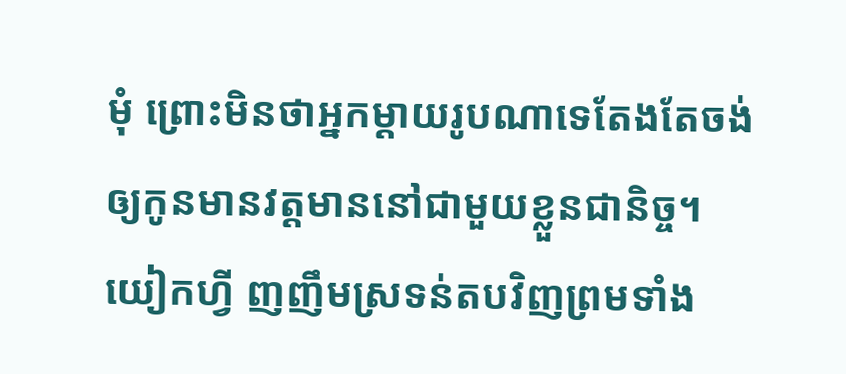មុំ ព្រោះមិនថាអ្នកម្ដាយរូបណាទេតែងតែចង់ឲ្យកូនមានវត្តមាននៅជាមួយខ្លួនជានិច្ច។
យៀកហ្វី ញញឹមស្រទន់តបវិញព្រមទាំង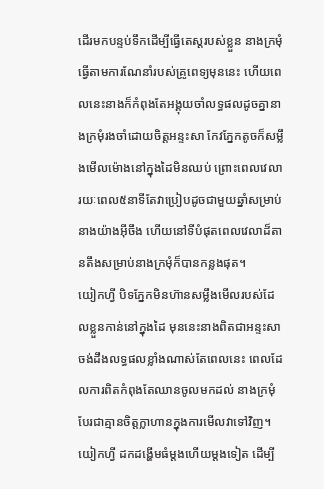ដើរមកបន្ទប់ទឹកដើម្បីធ្វើតេស្តរបស់ខ្លួន នាងក្រមុំធ្វើតាមការណែនាំរបស់គ្រូពេទ្យមុននេះ ហើយពេលនេះនាងក៏កំពុងតែអង្គុយចាំលទ្ធផលដូចគ្នានាងក្រមុំរងចាំដោយចិត្តអន្ទះសា កែវភ្នែកតូចក៏សម្លឹងមើលម៉ោងនៅក្នុងដៃមិនឈប់ ព្រោះពេលវេលារយៈពេល៥នាទីតែវាប្រៀបដូចជាមួយឆ្នាំសម្រាប់នាងយ៉ាងអ៊ីចឹង ហើយនៅទីបំផុតពេលវេលាដ៏តានតឹងសម្រាប់នាងក្រមុំក៏បានកន្លងផុត។
យៀកហ្វី បិទភ្នែកមិនហ៊ានសម្លឹងមើលរបស់ដែលខ្លួនកាន់នៅក្នុងដៃ មុននេះនាងពិតជាអន្ទះសាចង់ដឹងលទ្ធផលខ្លាំងណាស់តែពេលនេះ ពេលដែលការពិតកំពុងតែឈានចូលមកដល់ នាងក្រមុំបែរជាគ្មានចិត្តក្លាហានក្នុងការមើលវាទៅវិញ។ យៀកហ្វី ដកដង្ហើមធំម្ដងហើយម្ដងទៀត ដើម្បី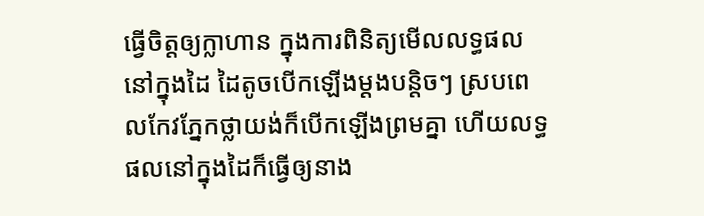ធ្វើចិត្តឲ្យក្លាហាន ក្នុងការពិនិត្យមើលលទ្ធផលនៅក្នុងដៃ ដៃតូចបើកឡើងម្ដងបន្តិចៗ ស្របពេលកែវភ្នែកថ្លាយង់ក៏បើកឡើងព្រមគ្នា ហើយលទ្ធផលនៅក្នុងដៃក៏ធ្វើឲ្យនាង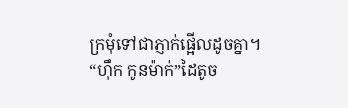ក្រមុំទៅជាភ្ញាក់ផ្អើលដូចគ្នា។
“ហ៊ឹក កូនម៉ាក់”ដៃតូច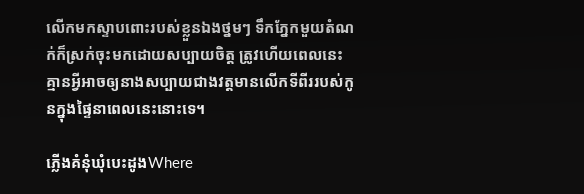លើកមកស្ទាបពោះរបស់ខ្លួនឯងថ្នមៗ ទឹកភ្នែកមួយតំណក់ក៏ស្រក់ចុះមកដោយសប្បាយចិត្ត ត្រូវហើយពេលនេះគ្មានអ្វីអាចឲ្យនាងសប្បាយជាងវត្តមានលើកទីពីររបស់កូនក្នុងផ្ទៃនាពេលនេះនោះទេ។

ភ្លើងគំនុំឃុំបេះដូងWhere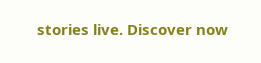stories live. Discover now